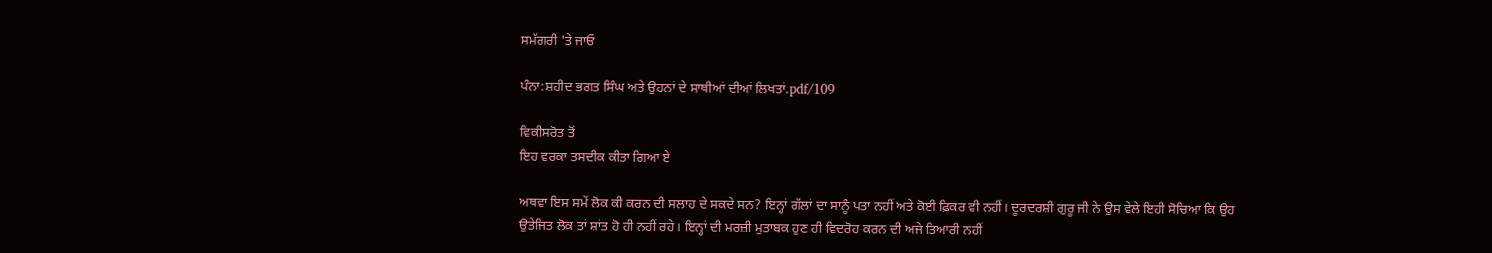ਸਮੱਗਰੀ 'ਤੇ ਜਾਓ

ਪੰਨਾ:ਸ਼ਹੀਦ ਭਗਤ ਸਿੰਘ ਅਤੇ ਉਹਨਾਂ ਦੇ ਸਾਥੀਆਂ ਦੀਆਂ ਲਿਖਤਾਂ.pdf/109

ਵਿਕੀਸਰੋਤ ਤੋਂ
ਇਹ ਵਰਕਾ ਤਸਦੀਕ ਕੀਤਾ ਗਿਆ ਏ

ਅਥਵਾ ਇਸ ਸਮੇਂ ਲੋਕ ਕੀ ਕਰਨ ਦੀ ਸਲਾਹ ਦੇ ਸਕਦੇ ਸਨ? ਇਨ੍ਹਾਂ ਗੱਲਾਂ ਦਾ ਸਾਨੂੰ ਪਤਾ ਨਹੀਂ ਅਤੇ ਕੋਈ ਫ਼ਿਕਰ ਵੀ ਨਹੀਂ। ਦੂਰਦਰਸ਼ੀ ਗੁਰੂ ਜੀ ਨੇ ਉਸ ਵੇਲੇ ਇਹੀ ਸੋਚਿਆ ਕਿ ਉਹ ਉਤੇਜਿਤ ਲੋਕ ਤਾਂ ਸ਼ਾਂਤ ਹੋ ਹੀ ਨਹੀਂ ਰਹੇ। ਇਨ੍ਹਾਂ ਦੀ ਮਰਜ਼ੀ ਮੁਤਾਬਕ ਹੁਣ ਹੀ ਵਿਦਰੋਹ ਕਰਨ ਦੀ ਅਜੇ ਤਿਆਰੀ ਨਹੀਂ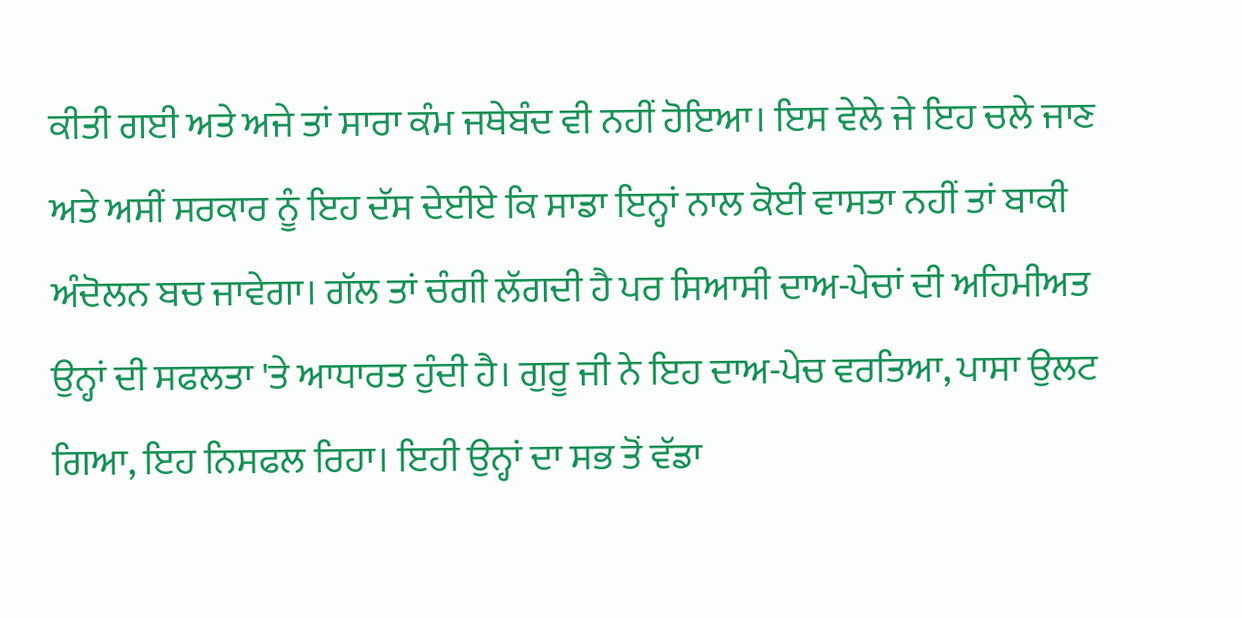ਕੀਤੀ ਗਈ ਅਤੇ ਅਜੇ ਤਾਂ ਸਾਰਾ ਕੰਮ ਜਥੇਬੰਦ ਵੀ ਨਹੀਂ ਹੋਇਆ। ਇਸ ਵੇਲੇ ਜੇ ਇਹ ਚਲੇ ਜਾਣ ਅਤੇ ਅਸੀਂ ਸਰਕਾਰ ਨੂੰ ਇਹ ਦੱਸ ਦੇਈਏ ਕਿ ਸਾਡਾ ਇਨ੍ਹਾਂ ਨਾਲ ਕੋਈ ਵਾਸਤਾ ਨਹੀਂ ਤਾਂ ਬਾਕੀ ਅੰਦੋਲਨ ਬਚ ਜਾਵੇਗਾ। ਗੱਲ ਤਾਂ ਚੰਗੀ ਲੱਗਦੀ ਹੈ ਪਰ ਸਿਆਸੀ ਦਾਅ-ਪੇਚਾਂ ਦੀ ਅਹਿਮੀਅਤ ਉਨ੍ਹਾਂ ਦੀ ਸਫਲਤਾ 'ਤੇ ਆਧਾਰਤ ਹੁੰਦੀ ਹੈ। ਗੁਰੂ ਜੀ ਨੇ ਇਹ ਦਾਅ-ਪੇਚ ਵਰਤਿਆ, ਪਾਸਾ ਉਲਟ ਗਿਆ, ਇਹ ਨਿਸਫਲ ਰਿਹਾ। ਇਹੀ ਉਨ੍ਹਾਂ ਦਾ ਸਭ ਤੋਂ ਵੱਡਾ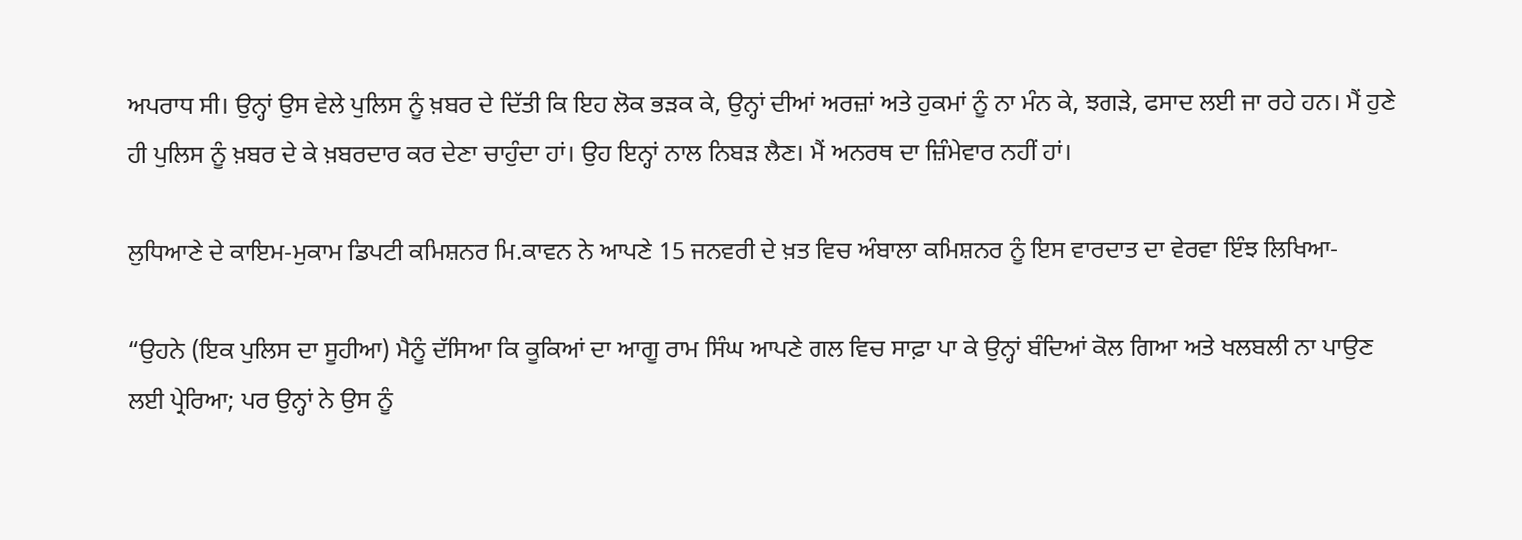ਅਪਰਾਧ ਸੀ। ਉਨ੍ਹਾਂ ਉਸ ਵੇਲੇ ਪੁਲਿਸ ਨੂੰ ਖ਼ਬਰ ਦੇ ਦਿੱਤੀ ਕਿ ਇਹ ਲੋਕ ਭੜਕ ਕੇ, ਉਨ੍ਹਾਂ ਦੀਆਂ ਅਰਜ਼ਾਂ ਅਤੇ ਹੁਕਮਾਂ ਨੂੰ ਨਾ ਮੰਨ ਕੇ, ਝਗੜੇ, ਫਸਾਦ ਲਈ ਜਾ ਰਹੇ ਹਨ। ਮੈਂ ਹੁਣੇ ਹੀ ਪੁਲਿਸ ਨੂੰ ਖ਼ਬਰ ਦੇ ਕੇ ਖ਼ਬਰਦਾਰ ਕਰ ਦੇਣਾ ਚਾਹੁੰਦਾ ਹਾਂ। ਉਹ ਇਨ੍ਹਾਂ ਨਾਲ ਨਿਬੜ ਲੈਣ। ਮੈਂ ਅਨਰਥ ਦਾ ਜ਼ਿੰਮੇਵਾਰ ਨਹੀਂ ਹਾਂ।

ਲੁਧਿਆਣੇ ਦੇ ਕਾਇਮ-ਮੁਕਾਮ ਡਿਪਟੀ ਕਮਿਸ਼ਨਰ ਮਿ.ਕਾਵਨ ਨੇ ਆਪਣੇ 15 ਜਨਵਰੀ ਦੇ ਖ਼ਤ ਵਿਚ ਅੰਬਾਲਾ ਕਮਿਸ਼ਨਰ ਨੂੰ ਇਸ ਵਾਰਦਾਤ ਦਾ ਵੇਰਵਾ ਇੰਝ ਲਿਖਿਆ-

“ਉਹਨੇ (ਇਕ ਪੁਲਿਸ ਦਾ ਸੂਹੀਆ) ਮੈਨੂੰ ਦੱਸਿਆ ਕਿ ਕੂਕਿਆਂ ਦਾ ਆਗੂ ਰਾਮ ਸਿੰਘ ਆਪਣੇ ਗਲ ਵਿਚ ਸਾਫ਼ਾ ਪਾ ਕੇ ਉਨ੍ਹਾਂ ਬੰਦਿਆਂ ਕੋਲ ਗਿਆ ਅਤੇ ਖਲਬਲੀ ਨਾ ਪਾਉਣ ਲਈ ਪ੍ਰੇਰਿਆ; ਪਰ ਉਨ੍ਹਾਂ ਨੇ ਉਸ ਨੂੰ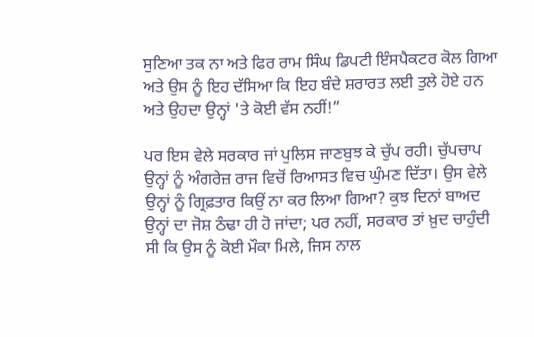ਸੁਣਿਆ ਤਕ ਨਾ ਅਤੇ ਫਿਰ ਰਾਮ ਸਿੰਘ ਡਿਪਟੀ ਇੰਸਪੈਕਟਰ ਕੋਲ ਗਿਆ ਅਤੇ ਉਸ ਨੂੰ ਇਹ ਦੱਸਿਆ ਕਿ ਇਹ ਬੰਦੇ ਸ਼ਰਾਰਤ ਲਈ ਤੁਲੇ ਹੋਏ ਹਨ ਅਤੇ ਉਹਦਾ ਉਨ੍ਹਾਂ 'ਤੇ ਕੋਈ ਵੱਸ ਨਹੀਂ!”

ਪਰ ਇਸ ਵੇਲੇ ਸਰਕਾਰ ਜਾਂ ਪੁਲਿਸ ਜਾਣਬੁਝ ਕੇ ਚੁੱਪ ਰਹੀ। ਚੁੱਪਚਾਪ ਉਨ੍ਹਾਂ ਨੂੰ ਅੰਗਰੇਜ਼ ਰਾਜ ਵਿਚੋਂ ਰਿਆਸਤ ਵਿਚ ਘੁੰਮਣ ਦਿੱਤਾ। ਉਸ ਵੇਲੇ ਉਨ੍ਹਾਂ ਨੂੰ ਗ੍ਰਿਫ਼ਤਾਰ ਕਿਉਂ ਨਾ ਕਰ ਲਿਆ ਗਿਆ? ਕੁਝ ਦਿਨਾਂ ਬਾਅਦ ਉਨ੍ਹਾਂ ਦਾ ਜੋਸ਼ ਠੰਢਾ ਹੀ ਹੋ ਜਾਂਦਾ; ਪਰ ਨਹੀਂ, ਸਰਕਾਰ ਤਾਂ ਖ਼ੁਦ ਚਾਹੁੰਦੀ ਸੀ ਕਿ ਉਸ ਨੂੰ ਕੋਈ ਮੌਕਾ ਮਿਲੇ, ਜਿਸ ਨਾਲ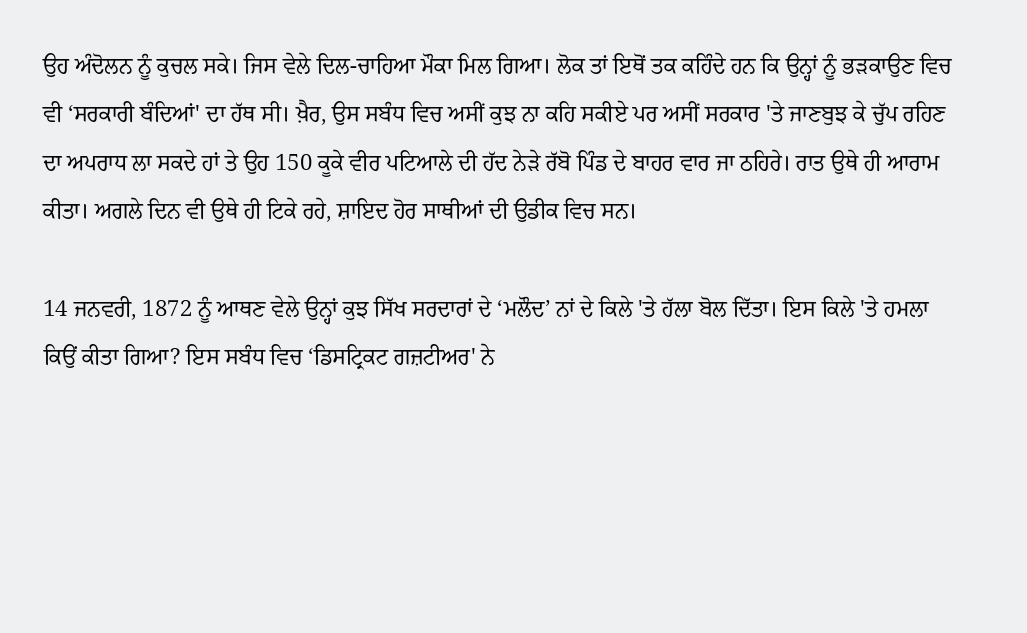ਉਹ ਅੰਦੋਲਨ ਨੂੰ ਕੁਚਲ ਸਕੇ। ਜਿਸ ਵੇਲੇ ਦਿਲ-ਚਾਹਿਆ ਮੌਕਾ ਮਿਲ ਗਿਆ। ਲੋਕ ਤਾਂ ਇਥੋਂ ਤਕ ਕਹਿੰਦੇ ਹਨ ਕਿ ਉਨ੍ਹਾਂ ਨੂੰ ਭੜਕਾਉਣ ਵਿਚ ਵੀ ‘ਸਰਕਾਰੀ ਬੰਦਿਆਂ' ਦਾ ਹੱਥ ਸੀ। ਖ਼ੈਰ, ਉਸ ਸਬੰਧ ਵਿਚ ਅਸੀਂ ਕੁਝ ਨਾ ਕਹਿ ਸਕੀਏ ਪਰ ਅਸੀਂ ਸਰਕਾਰ 'ਤੇ ਜਾਣਬੁਝ ਕੇ ਚੁੱਪ ਰਹਿਣ ਦਾ ਅਪਰਾਧ ਲਾ ਸਕਦੇ ਹਾਂ ਤੇ ਉਹ 150 ਕੂਕੇ ਵੀਰ ਪਟਿਆਲੇ ਦੀ ਹੱਦ ਨੇੜੇ ਰੱਬੋ ਪਿੰਡ ਦੇ ਬਾਹਰ ਵਾਰ ਜਾ ਠਹਿਰੇ। ਰਾਤ ਉਥੇ ਹੀ ਆਰਾਮ ਕੀਤਾ। ਅਗਲੇ ਦਿਨ ਵੀ ਉਥੇ ਹੀ ਟਿਕੇ ਰਹੇ, ਸ਼ਾਇਦ ਹੋਰ ਸਾਥੀਆਂ ਦੀ ਉਡੀਕ ਵਿਚ ਸਨ।

14 ਜਨਵਰੀ, 1872 ਨੂੰ ਆਥਣ ਵੇਲੇ ਉਨ੍ਹਾਂ ਕੁਝ ਸਿੱਖ ਸਰਦਾਰਾਂ ਦੇ ‘ਮਲੌਦ’ ਨਾਂ ਦੇ ਕਿਲੇ 'ਤੇ ਹੱਲਾ ਬੋਲ ਦਿੱਤਾ। ਇਸ ਕਿਲੇ 'ਤੇ ਹਮਲਾ ਕਿਉਂ ਕੀਤਾ ਗਿਆ? ਇਸ ਸਬੰਧ ਵਿਚ ‘ਡਿਸਟ੍ਰਿਕਟ ਗਜ਼ਟੀਅਰ' ਨੇ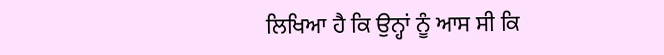ਲਿਖਿਆ ਹੈ ਕਿ ਉਨ੍ਹਾਂ ਨੂੰ ਆਸ ਸੀ ਕਿ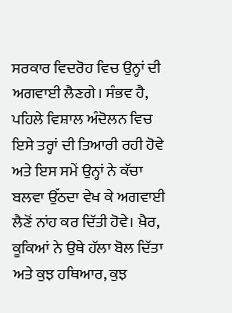ਸਰਕਾਰ ਵਿਦਰੋਹ ਵਿਚ ਉਨ੍ਹਾਂ ਦੀ ਅਗਵਾਈ ਲੈਣਗੇ। ਸੰਭਵ ਹੈ, ਪਹਿਲੇ ਵਿਸ਼ਾਲ ਅੰਦੋਲਨ ਵਿਚ ਇਸੇ ਤਰ੍ਹਾਂ ਦੀ ਤਿਆਰੀ ਰਹੀ ਹੋਵੇ ਅਤੇ ਇਸ ਸਮੇਂ ਉਨ੍ਹਾਂ ਨੇ ਕੱਚਾ ਬਲਵਾ ਉੱਠਦਾ ਵੇਖ ਕੇ ਅਗਵਾਈ ਲੈਣੋਂ ਨਾਂਹ ਕਰ ਦਿੱਤੀ ਹੋਵੇ। ਖ਼ੈਰ, ਕੂਕਿਆਂ ਨੇ ਉਥੇ ਹੱਲਾ ਬੋਲ ਦਿੱਤਾ ਅਤੇ ਕੁਝ ਹਥਿਆਰ, ਕੁਝ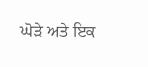ਘੋੜੇ ਅਤੇ ਇਕ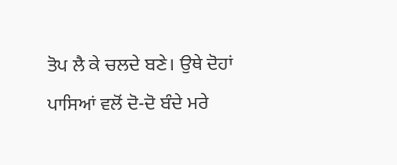ਤੋਪ ਲੈ ਕੇ ਚਲਦੇ ਬਣੇ। ਉਥੇ ਦੋਹਾਂ ਪਾਸਿਆਂ ਵਲੋਂ ਦੋ-ਦੋ ਬੰਦੇ ਮਰੇ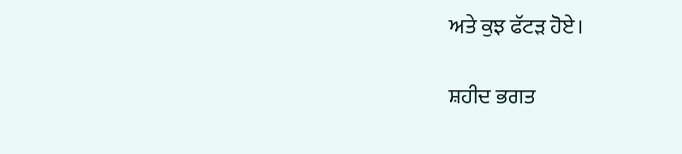ਅਤੇ ਕੁਝ ਫੱਟੜ ਹੋਏ।

ਸ਼ਹੀਦ ਭਗਤ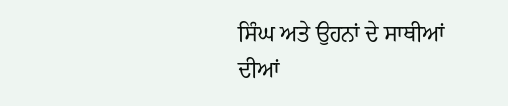ਸਿੰਘ ਅਤੇ ਉਹਨਾਂ ਦੇ ਸਾਥੀਆਂ ਦੀਆਂ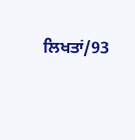ਲਿਖਤਾਂ/93